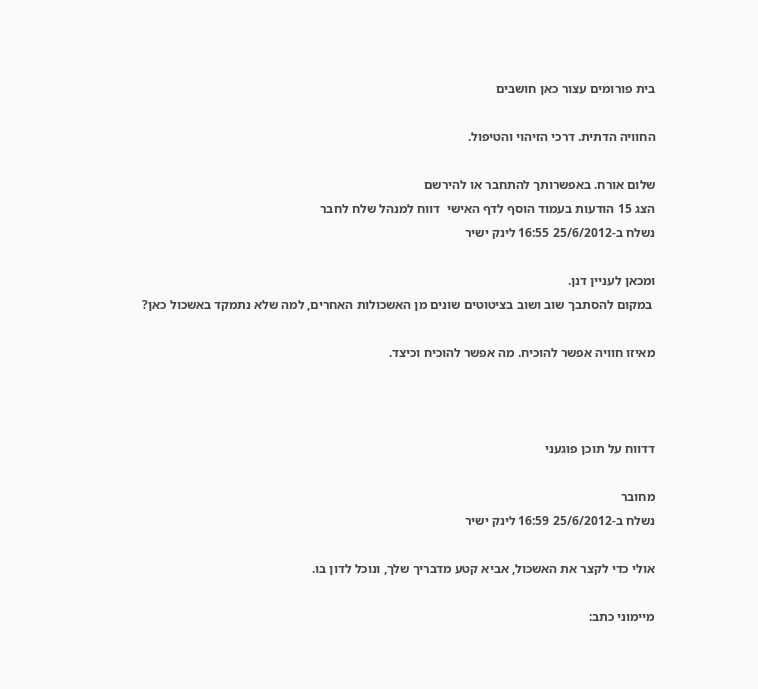בית פורומים עצור כאן חושבים

החוויה הדתית. דרכי הזיהוי והטיפול.

שלום אורח. באפשרותך להתחבר או להירשם
הצג 15 הודעות בעמוד הוסף לדף האישי  דווח למנהל שלח לחבר
נשלח ב-25/6/2012 16:55 לינק ישיר

ומכאן לעניין דנן.
 במקום להסתבך שוב ושוב בציטוטים שונים מן האשכולות האחרים, למה שלא נתמקד באשכול כאן?

מאיזו חוויה אפשר להוכיח. מה אפשר להוכיח וכיצד.



דדווח על תוכן פוגעני

מחובר
נשלח ב-25/6/2012 16:59 לינק ישיר

אולי כדי לקצר את האשכול, אביא קטע מדבריך שלך, ונוכל לדון בו.

מיימוני כתב: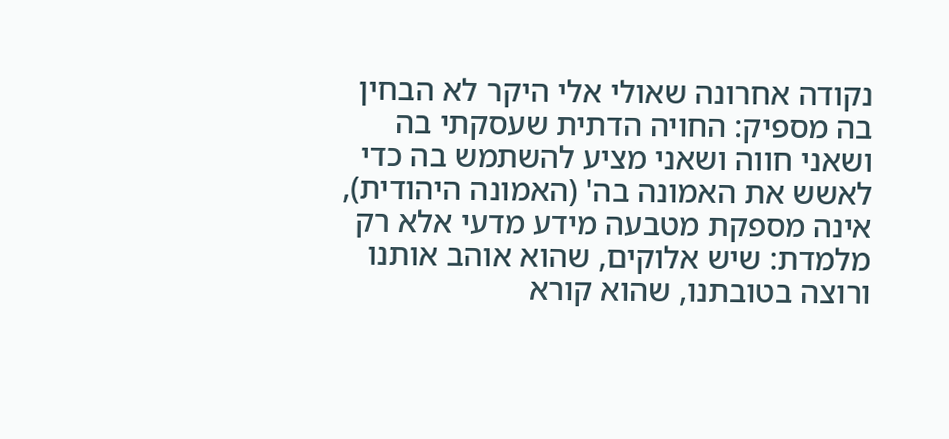נקודה אחרונה שאולי אלי היקר לא הבחין בה מספיק: החויה הדתית שעסקתי בה ושאני חווה ושאני מציע להשתמש בה כדי לאשש את האמונה בה' (האמונה היהודית), אינה מספקת מטבעה מידע מדעי אלא רק מלמדת: שיש אלוקים, שהוא אוהב אותנו ורוצה בטובתנו, שהוא קורא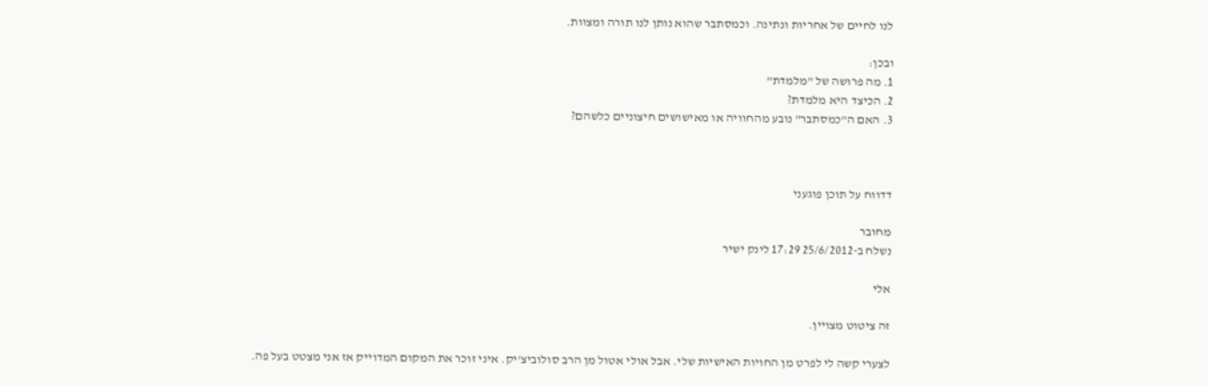לנו לחיים של אחריות ונתינה. וכמסתבר שהוא נותן לנו תורה ומצוות.

ובכן:
1. מה פרושה של "מלמדת"
2. הכיצד היא מלמדת?
3. האם ה"כמסתבר" נובע מהחוויה או מאישושים חיצוניים כלשהם?



דדווח על תוכן פוגעני

מחובר
נשלח ב-25/6/2012 17:29 לינק ישיר

אלי

זה ציטוט מצויין.

לצערי קשה לי לפרט מן החויות האישיות שלי. אבל אולי אטול מן הרב סולוביצ'יק. איני זוכר את המקום המדוייק אז אני מצטט בעל פה.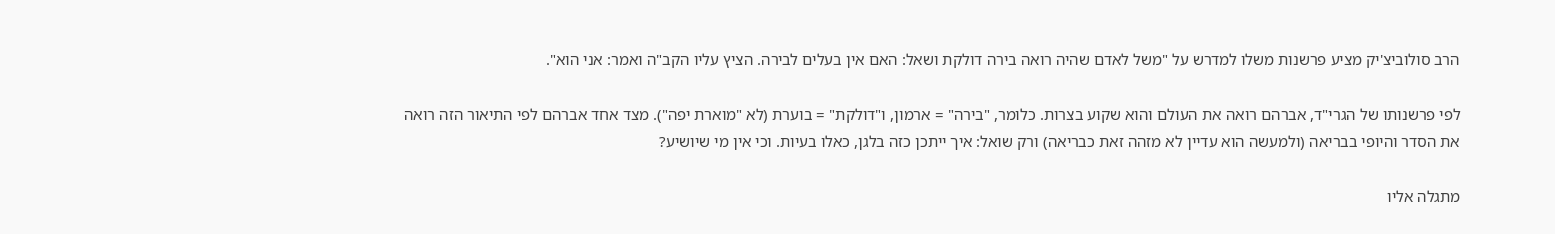הרב סולוביצ'יק מציע פרשנות משלו למדרש על "משל לאדם שהיה רואה בירה דולקת ושאל: האם אין בעלים לבירה. הציץ עליו הקב"ה ואמר: אני הוא".

לפי פרשנותו של הגרי"ד, אברהם רואה את העולם והוא שקוע בצרות. כלומר, "בירה" = ארמון, ו"דולקת" = בוערת (לא "מוארת יפה"). מצד אחד אברהם לפי התיאור הזה רואה את הסדר והיופי בבריאה (ולמעשה הוא עדיין לא מזהה זאת כבריאה) ורק שואל: איך ייתכן כזה בלגן, כאלו בעיות. וכי אין מי שיושיע?

מתגלה אליו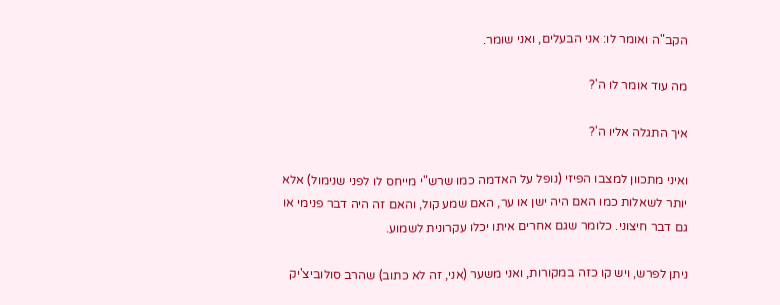הקב"ה ואומר לו: אני הבעלים, ואני שומר.

מה עוד אומר לו ה'?

איך התגלה אליו ה'?

ואיני מתכוון למצבו הפיזי (נופל על האדמה כמו שרש"י מייחס לו לפני שנימול) אלא יותר לשאלות כמו האם היה ישן או ער, האם שמע קול, והאם זה היה דבר פנימי או גם דבר חיצוני. כלומר שגם אחרים איתו יכלו עקרונית לשמוע.

ניתן לפרש, ויש קו כזה במקורות, ואני משער (אני, זה לא כתוב) שהרב סולוביצ'יק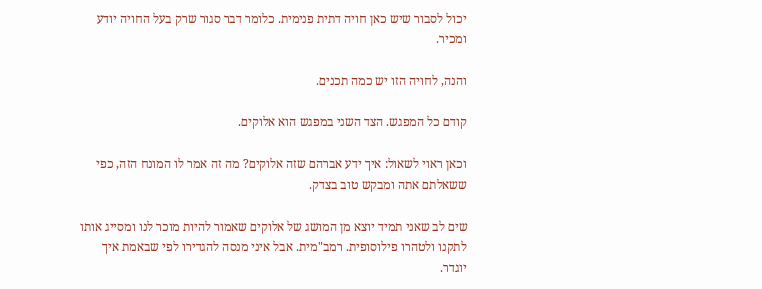יכול לסבור שיש כאן חויה דתית פנימית. כלומר דבר סגור שרק בעל החויה יודע ומכיר.

והנה, לחויה הזו יש כמה תכנים.

קודם כל המפגש. הצד השני במפגש הוא אלוקים.

וכאן ראוי לשאול: איך ידע אברהם שזה אלוקים? מה זה אמר לו המונח הזה, כפי ששאלתם אתה ומבקש טוב בצדק.

שים לב שאני תמיד יוצא מן המושג של אלוקים שאמור להיות מוכר לנו ומסייג אותו לתקנו ולטהרו פילוסופית. רמב"מית. אבל איני מנסה להגדירו לפי שבאמת איך יוגדר.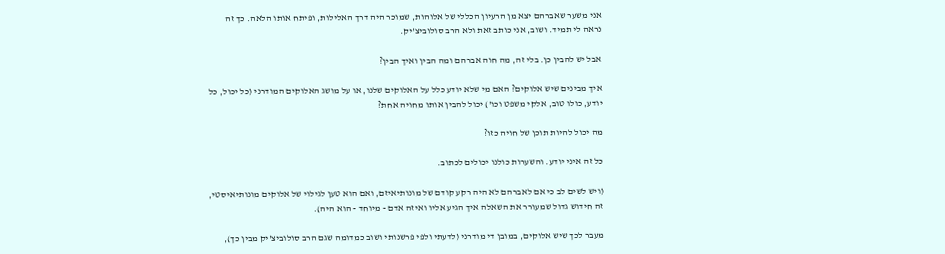אני משער שאברהם יצא מן הרעיון הכללי של אלוהות, שמוכר היה דרך האלילות, ופיתח אותו הלאה. כך זה נראה לי תמיד. ושוב, אני כותב זאת ולא הרב סולוביצ'יק.

אבל יש להבין כן. בלי זה, מה חוה אברהם ומה הבין ואיך הבין?

איך מבינים שיש אלוקים? האם מי שלא יודע כלל על האלוקים שלנו, או על מושג האלוקים המודרני (כל יכול, כל יודע, כולו טוב, אלקי משפט וכו') יכול להבין אותו מחויה אחת?

מה יכול להיות תוכן של חויה כזו?

כל זה איני יודע. והשערות כולנו יכולים לכתוב.

(ויש לשים לב כי אם לאברהם לא היה רקע קודם של מונותיאיזם, ואם הוא טען לגילוי של אלוקים מונותיאיסטי, זה חידוש גדול שמעורר את השאלה איך הגיע אליו ואיזה אדם - מיוחד - הוא היה).

מעבר לכך שיש אלוקים, במובן די מודרני (לדעתי ולפי פרשנותי ושוב כמדומה שגם הרב סולוביצ'יק מבין כך),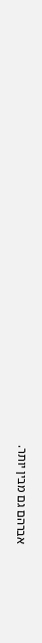אברהם גם מבין יותר.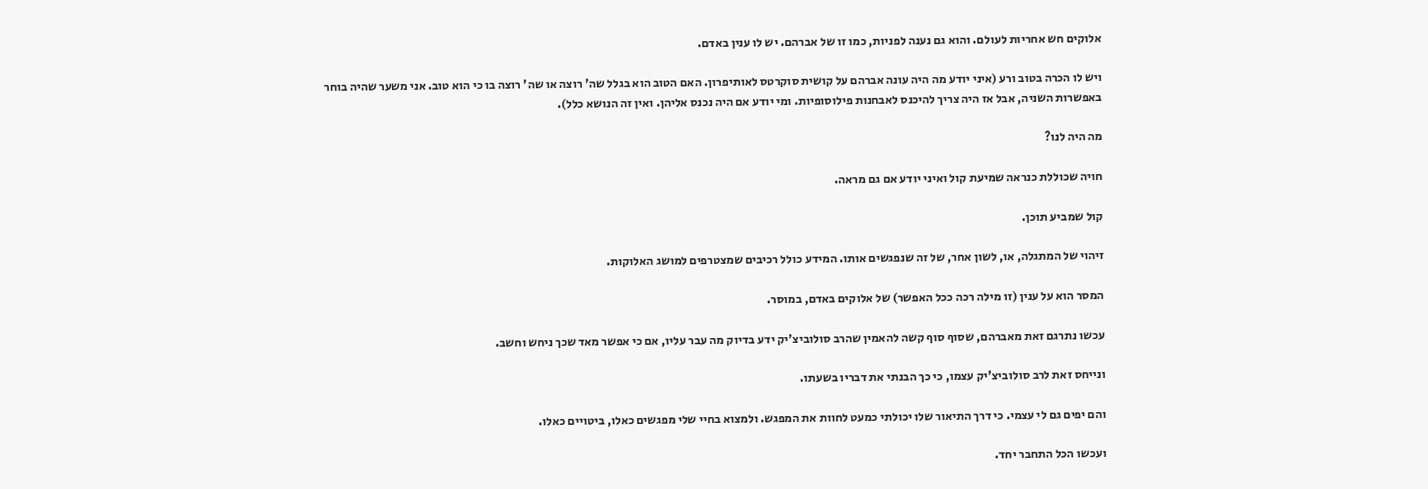אלוקים חש אחריות לעולם. והוא גם נענה לפניות, כמו זו של אברהם. יש לו ענין באדם.

ויש לו הכרה בטוב ורע (איני יודע מה היה עונה אברהם על קושית סוקרטס לאותיפרון. האם הטוב הוא בגלל שה' רוצה או שה' רוצה בו כי הוא טוב. אני משער שהיה בוחר באפשרות השניה, אבל אז היה צריך להיכנס לאבחנות פילוסופיות. ומי יודע אם היה נכנס אליהן. ואין זה הנושא כלל).

מה היה לנו?

חויה שכוללת כנראה שמיעת קול ואיני יודע אם גם מראה.

קול שמביע תוכן.

זיהוי של המתגלה, או, לשון אחר, של זה שנפגשים אותו. המידע כולל רכיבים שמצטרפים למושג האלוקות.

המסר הוא על ענין (זו מילה רכה ככל האפשר) של אלוקים באדם, במוסר.

עכשו נתרגם זאת מאברהם, שסוף סוף קשה להאמין שהרב סולוביצ'יק ידע בדיוק מה עבר עליו, אם כי אפשר מאד שכך ניחש וחשב.

ונייחס זאת לרב סולוביצ'יק עצמו, כי כך הבנתי את דבריו בשעתו.

והם יפים גם לי עצמי. כי דרך התיאור שלו יכולתי כמעט לחוות את המפגש. ולמצוא בחיי שלי מפגשים כאלו, ביטויים כאלו.

ועכשו הכל התחבר יחד.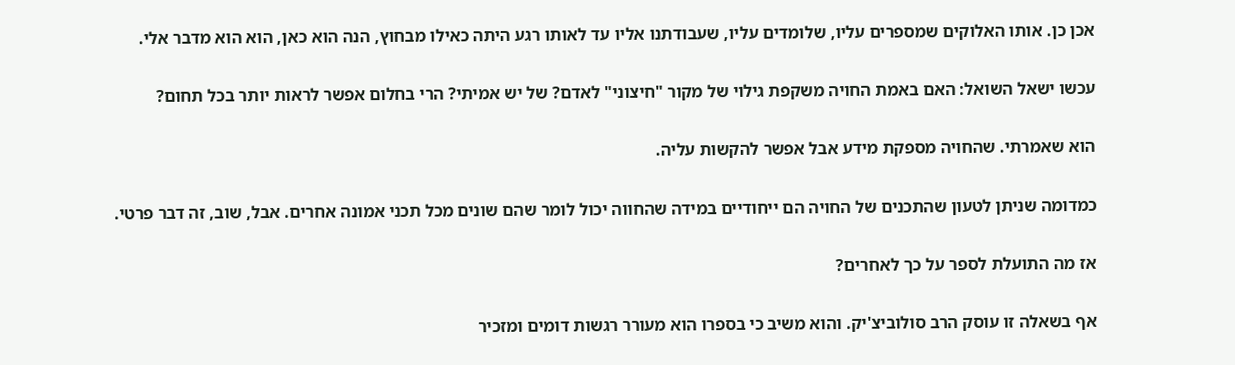אכן כן. אותו האלוקים שמספרים עליו, שלומדים עליו, שעבודתנו אליו עד לאותו רגע היתה כאילו מבחוץ, הנה הוא כאן, הוא הוא מדבר אלי.

עכשו ישאל השואל: האם באמת החויה משקפת גילוי של מקור "חיצוני" לאדם? של יש אמיתי? הרי בחלום אפשר לראות יותר בכל תחום?

הוא שאמרתי. שהחויה מספקת מידע אבל אפשר להקשות עליה.

כמדומה שניתן לטעון שהתכנים של החויה הם ייחודיים במידה שהחווה יכול לומר שהם שונים מכל תכני אמונה אחרים. אבל, שוב, זה דבר פרטי.

אז מה התועלת לספר על כך לאחרים?

אף בשאלה זו עוסק הרב סולוביצ'יק. והוא משיב כי בספרו הוא מעורר רגשות דומים ומזכיר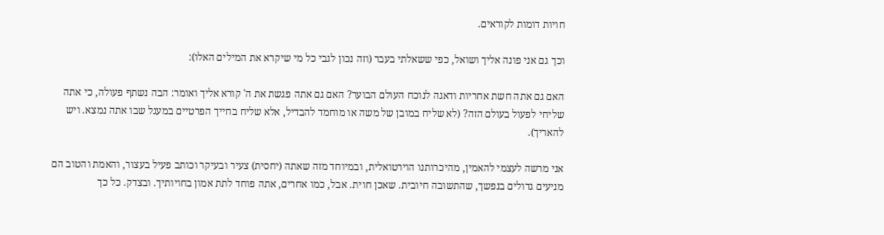חויות דומות לקוראים.

וכך גם אני פונה אליך ושואל, כפי ששאלתי בעבר (וזה נכון לגבי כל מי שיקרא את המילים האלו):

האם גם אתה חשת אחריות ודאגה לנוכח העולם הבוער? האם גם אתה פגשת את ה' קורא אליך ואומר: הבה נשתף פעולה, כי אתה שליחי לפעול בעולם הזה? (לא שליח במובן של משה או מוחמד להבדיל, אלא שליח בחייך הפרטיים במעגל שבו אתה נמצא. ויש להאריך).

אני מרשה לעצמי להאמין, מהיכרותנו הוירטואלית, ובמיוחד מזה שאתה (יחסית) צעיר ובעיקר וכותב פעיל בעצור, והאמת והטוב הם מניעים גדולים בנפשך, שהתשובה חיובית. שאכן חוית. אבל, כמו אחרים, אתה פוחד לתת אמון בחויותיך. ובצדק. כל כך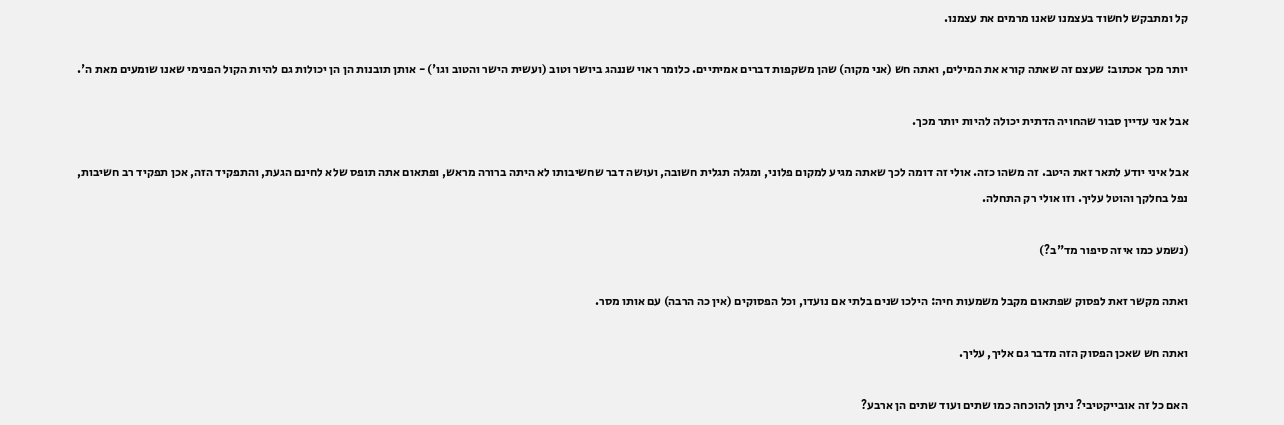קל ומתבקש לחשוד בעצמנו שאנו מרמים את עצמנו.

יותר מכך אכתוב: שעצם זה שאתה קורא את המילים, ואתה חש (אני מקוה) שהן משקפות דברים אמיתיים. כלומר ראוי שננהג ביושר וטוב (ועשית הישר והטוב וגו') - אותן תובנות הן הן יכולות גם להיות הקול הפנימי שאנו שומעים מאת ה'.

אבל אני עדיין סבור שהחויה הדתית יכולה להיות יותר מכך.

אבל איני יודע לתאר זאת היטב. זה משהו כזה. אולי זה דומה לכך שאתה מגיע למקום פלוני, ומגלה תגלית חשובה, ועושה דבר שחשיבותו לא היתה ברורה מראש, ופתאום אתה תופס שלא לחינם הגעת, והתפקיד הזה, אכן תפקיד רב חשיבות, נפל בחלקך והוטל עליך. וזו אולי רק התחלה.

(נשמע כמו איזה סיפור מד"ב?)

ואתה מקשר זאת לפסוק שפתאום מקבל משמעות חיה: הילכו שנים בלתי אם נועדו, וכל הפסוקים (אין כה הרבה) עם אותו מסר.

ואתה חש שאכן הפסוק הזה מדבר גם אליך, עליך.

האם כל זה אובייקטיבי? ניתן להוכחה כמו שתים ועוד שתים הן ארבע?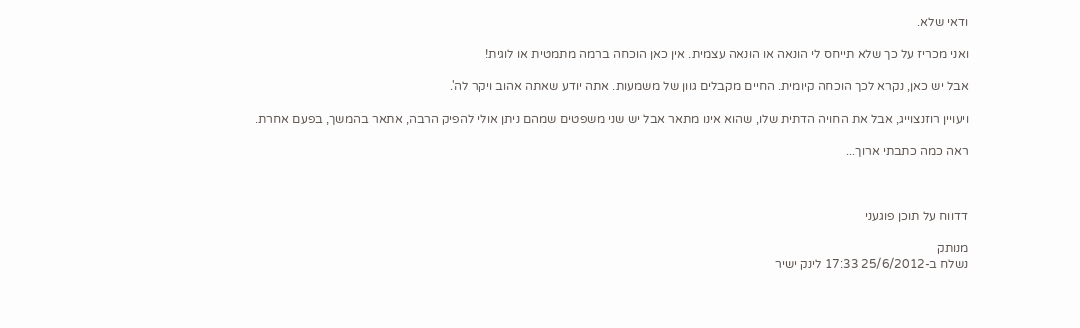ודאי שלא.

ואני מכריז על כך שלא תייחס לי הונאה או הונאה עצמית. אין כאן הוכחה ברמה מתמטית או לוגית!

אבל יש כאן, נקרא לכך הוכחה קיומית. החיים מקבלים גוון של משמעות. אתה יודע שאתה אהוב ויקר לה'.

ויעויין רוזנצוייג, אבל את החויה הדתית שלו, שהוא אינו מתאר אבל יש שני משפטים שמהם ניתן אולי להפיק הרבה, אתאר בהמשך, בפעם אחרת.

ראה כמה כתבתי ארוך...



דדווח על תוכן פוגעני

מנותק
נשלח ב-25/6/2012 17:33 לינק ישיר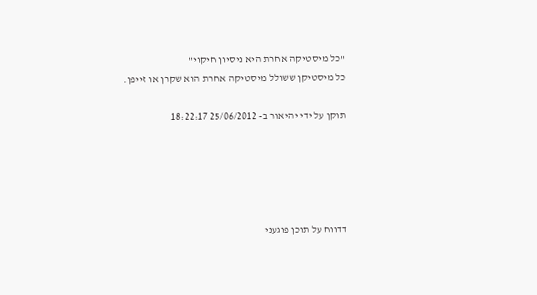"כל מיסטיקה אחרת היא ניסיון חיקוי"
כל מיסטיקן ששולל מיסטיקה אחרת הוא שקרן או זייפן.

תוקן על ידי יהיאור ב- 25/06/2012 18:22:17





דדווח על תוכן פוגעני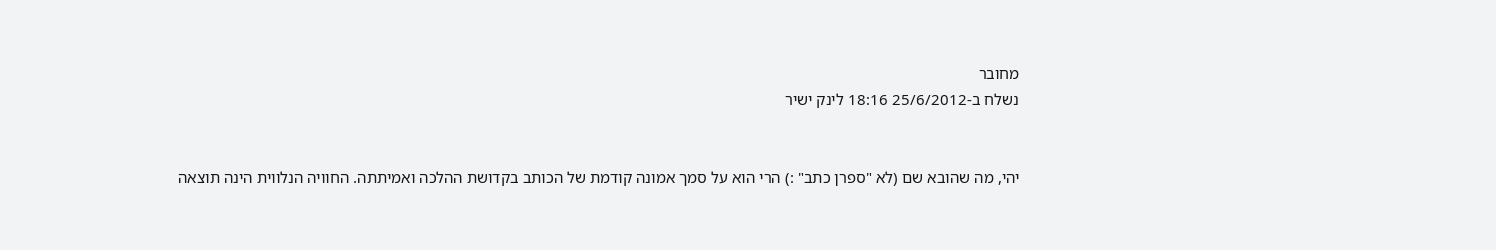מחובר
נשלח ב-25/6/2012 18:16 לינק ישיר


יהי, מה שהובא שם (לא "ספרן כתב" :) הרי הוא על סמך אמונה קודמת של הכותב בקדושת ההלכה ואמיתתה. החוויה הנלווית הינה תוצאה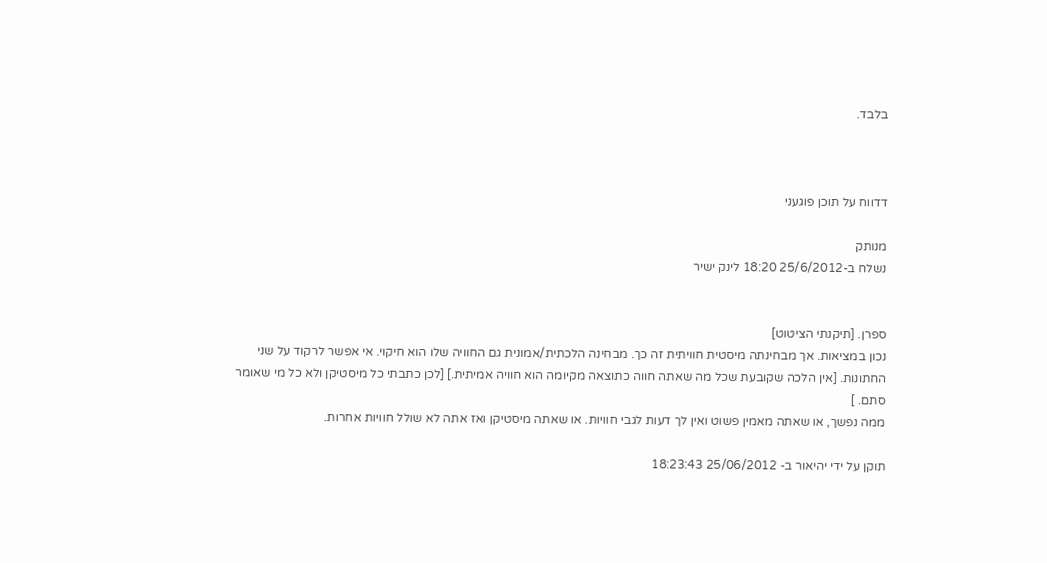בלבד.



דדווח על תוכן פוגעני

מנותק
נשלח ב-25/6/2012 18:20 לינק ישיר


ספרן. [תיקנתי הציטוט]
נכון במציאות. אך מבחינתה מיסטית חוויתית זה כך. מבחינה הלכתית/אמונית גם החוויה שלו הוא חיקוי. אי אפשר לרקוד על שני החתונות. [אין הלכה שקובעת שכל מה שאתה חווה כתוצאה מקיומה הוא חוויה אמיתית.] [לכן כתבתי כל מיסטיקן ולא כל מי שאומר סתם. ]
ממה נפשך, או שאתה מאמין פשוט ואין לך דעות לגבי חוויות. או שאתה מיסטיקן ואז אתה לא שולל חוויות אחרות.

תוקן על ידי יהיאור ב- 25/06/2012 18:23:43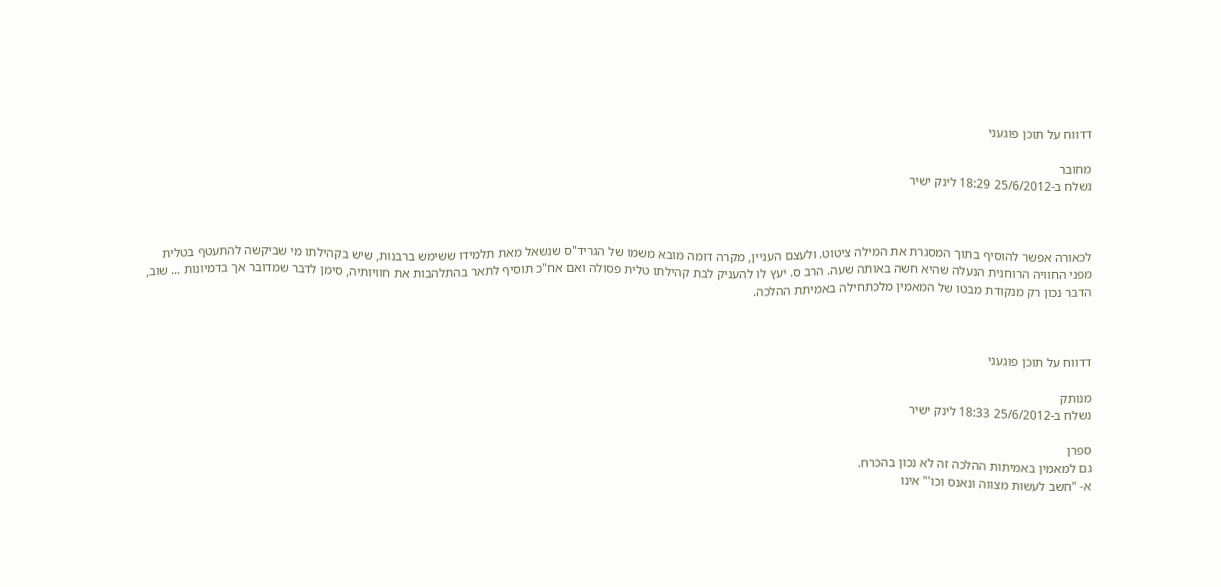דדווח על תוכן פוגעני

מחובר
נשלח ב-25/6/2012 18:29 לינק ישיר



לכאורה אפשר להוסיף בתוך המסגרת את המילה ציטוט. ולעצם העניין, מקרה דומה מובא משמו של הגריד"ס שנשאל מאת תלמידו ששימש ברבנות, שיש בקהילתו מי שביקשה להתעטף בטלית מפני החוויה הרוחנית הנעלה שהיא חשה באותה שעה. הרב ס. יעץ לו להעניק לבת קהילתו טלית פסולה ואם אח"כ תוסיף לתאר בהתלהבות את חוויותיה, סימן לדבר שמדובר אך בדמיונות ... שוב, הדבר נכון רק מנקודת מבטו של המאמין מלכתחילה באמיתת ההלכה.



דדווח על תוכן פוגעני

מנותק
נשלח ב-25/6/2012 18:33 לינק ישיר

ספרן
גם למאמין באמיתות ההלכה זה לא נכון בהכרח.
א- "חשב לעשות מצווה ונאנס וכו'" אינו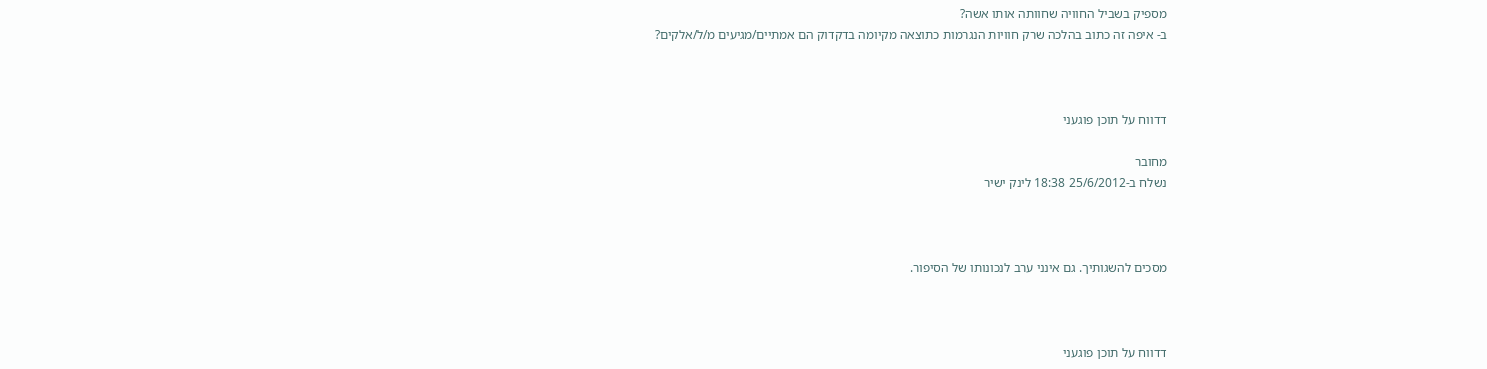מספיק בשביל החוויה שחוותה אותו אשה?
ב- איפה זה כתוב בהלכה שרק חוויות הנגרמות כתוצאה מקיומה בדקדוק הם אמתיים/מגיעים מ/ל/אלקים?



דדווח על תוכן פוגעני

מחובר
נשלח ב-25/6/2012 18:38 לינק ישיר



מסכים להשגותיך. גם אינני ערב לנכונותו של הסיפור.



דדווח על תוכן פוגעני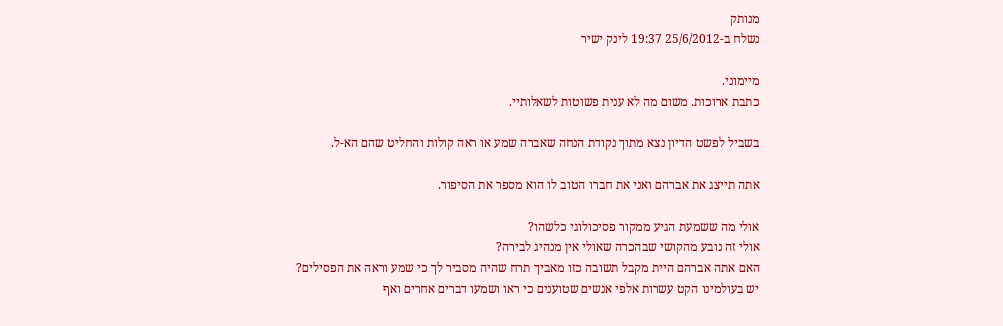מנותק
נשלח ב-25/6/2012 19:37 לינק ישיר

מיימוני.
כתבת ארוכות. משום מה לא ענית פשוטות לשאלותיי.

בשביל לפשט הדיון נצא מתוך נקודת הנחה שאברה שמע או ראה קולות והחליט שהם הא-ל.

אתה תייצג את אברהם ואני את חברו הטוב לו הוא מספר את הסיפור.

אולי מה ששמעת הגיע ממקור פסיכולוגי כלשהו?
אולי זה נובע מהקושי שבהכרה שאולי אין מנהיג לבירה?
האם אתה אברהם היית מקבל תשובה כזו מאביך תרח שהיה מסביר לך כי שמע וראה את הפסילים?
יש בעולמינו הקט עשרות אלפי אנשים שטוענים כי ראו ושמעו דברים אחרים ואף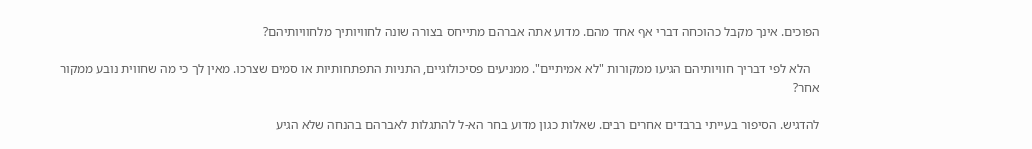הפוכים. אינך מקבל כהוכחה דברי אף אחד מהם. מדוע אתה אברהם מתייחס בצורה שונה לחוויותיך מלחוויותיהם?

   הלא לפי דבריך חוויותיהם הגיעו ממקורות "לא אמיתיים". ממניעים פסיכולוגיים, התניות התפתחותיות או סמים שצרכו. מאין לך כי מה שחווית נובע ממקור אחר?

להדגיש. הסיפור בעייתי ברבדים אחרים רבים. שאלות כגון מדוע בחר הא-ל להתגלות לאברהם בהנחה שלא הגיע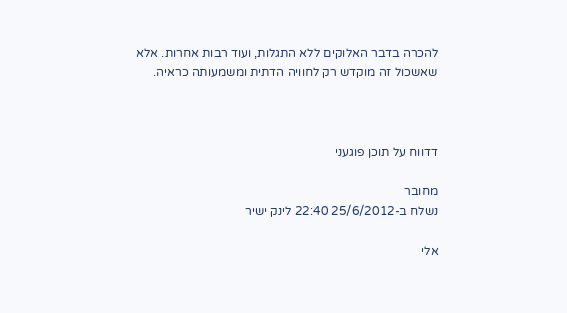להכרה בדבר האלוקים ללא התגלות, ועוד רבות אחרות. אלא שאשכול זה מוקדש רק לחוויה הדתית ומשמעותה כראיה.



דדווח על תוכן פוגעני

מחובר
נשלח ב-25/6/2012 22:40 לינק ישיר

אלי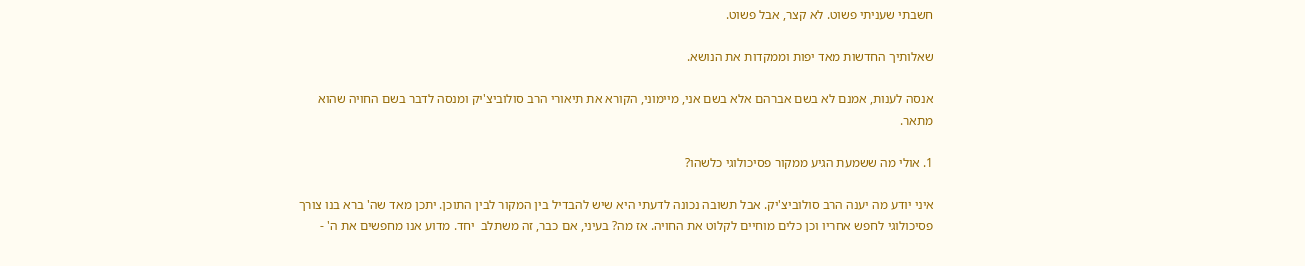חשבתי שעניתי פשוט. לא קצר, אבל פשוט.

שאלותיך החדשות מאד יפות וממקדות את הנושא.

אנסה לענות, אמנם לא בשם אברהם אלא בשם אני, מיימוני, הקורא את תיאורי הרב סולוביצ'יק ומנסה לדבר בשם החויה שהוא מתאר.

1. אולי מה ששמעת הגיע ממקור פסיכולוגי כלשהו?

איני יודע מה יענה הרב סולוביצ'יק. אבל תשובה נכונה לדעתי היא שיש להבדיל בין המקור לבין התוכן. יתכן מאד שה' ברא בנו צורך פסיכולוגי לחפש אחריו וכן כלים מוחיים לקלוט את החויה. אז מה? בעיני, אם כבר, זה משתלב  יחד. מדוע אנו מחפשים את ה' -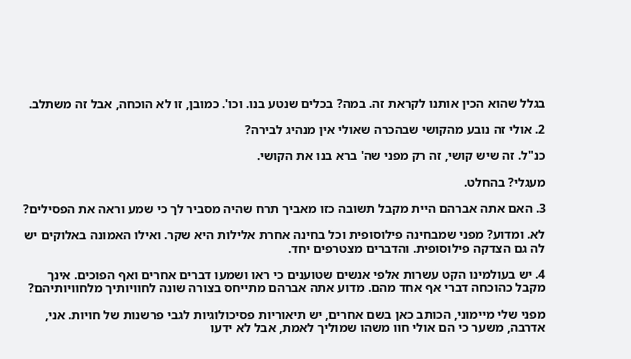בגלל שהוא הכין אותנו לקראת זה. במה? בכלים שנטע בנו. וכו'. כמובן, זו לא הוכחה, אבל זה משתלב.

2. אולי זה נובע מהקושי שבהכרה שאולי אין מנהיג לבירה?

כנ"ל. זה שיש קושי, זה רק מפני שה' ברא בנו את הקושי.

מעגלי? בהחלט.

3. האם אתה אברהם היית מקבל תשובה כזו מאביך תרח שהיה מסביר לך כי שמע וראה את הפסילים?

לא. ומדוע? מפני שמבחינה פילוסופית וכל בחינה אחרת אלילות היא שקר. ואילו האמונה באלוקים יש לה גם הצדקה פילוסופית. והדברים מצטרפים יחד.

4. יש בעולמינו הקט עשרות אלפי אנשים שטוענים כי ראו ושמעו דברים אחרים ואף הפוכים. אינך מקבל כהוכחה דברי אף אחד מהם. מדוע אתה אברהם מתייחס בצורה שונה לחוויותיך מלחוויותיהם?

מפני שלי מיימוני, הכותב כאן בשם אחרים, יש תיאוריות פסיכולוגיות לגבי פרשנות של חויות. אני, אדרבה, משער כי הם אולי חוו משהו שמוליך לאמת, אבל לא ידעו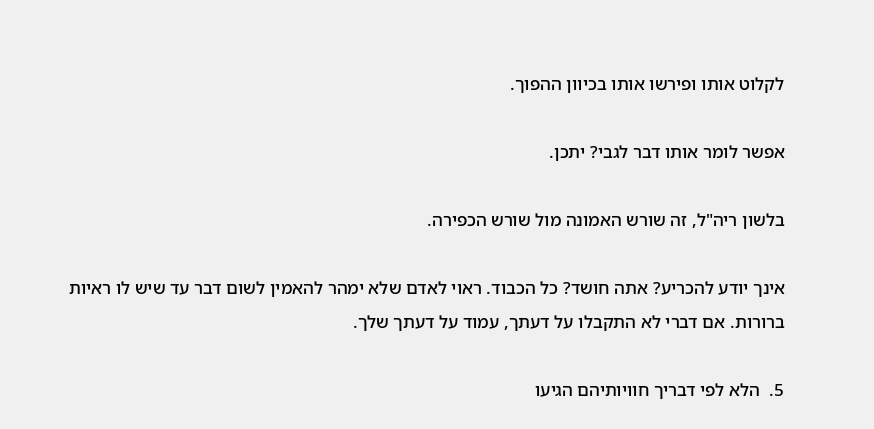לקלוט אותו ופירשו אותו בכיוון ההפוך.

אפשר לומר אותו דבר לגבי? יתכן.

בלשון ריה"ל, זה שורש האמונה מול שורש הכפירה.

אינך יודע להכריע? אתה חושד? כל הכבוד. ראוי לאדם שלא ימהר להאמין לשום דבר עד שיש לו ראיות ברורות. אם דברי לא התקבלו על דעתך, עמוד על דעתך שלך.

5.  הלא לפי דבריך חוויותיהם הגיעו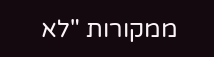ממקורות "לא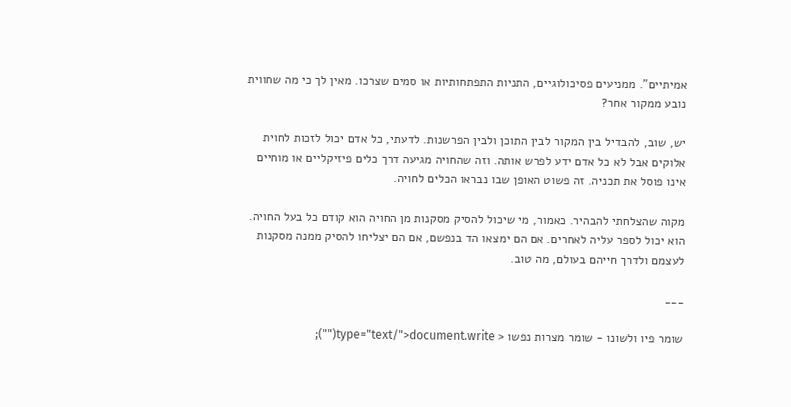אמיתיים". ממניעים פסיכולוגיים, התניות התפתחותיות או סמים שצרכו. מאין לך כי מה שחווית נובע ממקור אחר?

יש, שוב, להבדיל בין המקור לבין התוכן ולבין הפרשנות. לדעתי, כל אדם יכול לזכות לחוית אלוקים אבל לא כל אדם ידע לפרש אותה. וזה שהחויה מגיעה דרך כלים פיזיקליים או מוחיים אינו פוסל את תכניה. זה פשוט האופן שבו נבראו הכלים לחויה.

מקוה שהצלחתי להבהיר. כאמור, מי שיכול להסיק מסקנות מן החויה הוא קודם כל בעל החויה. הוא יכול לספר עליה לאחרים. אם הם ימצאו הד בנפשם, אם הם יצליחו להסיק ממנה מסקנות לעצמם ולדרך חייהם בעולם, מה טוב.

___

שומר פיו ולשונו - שומר מצרות נפשו < type="text/">document.write("");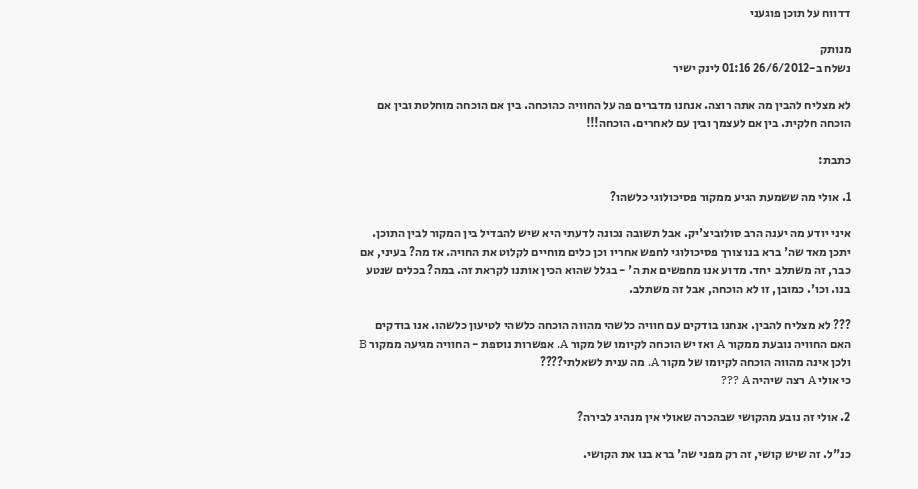דדווח על תוכן פוגעני

מנותק
נשלח ב-26/6/2012 01:16 לינק ישיר

לא מצליח להבין מה אתה רוצה. אנחנו מדברים פה על החוויה כהוכחה. בין אם הוכחה מוחלטת ובין אם הוכחה חלקית. בין אם לעצמך ובין עם לאחרים. הוכחה!!!

כתבת:

1. אולי מה ששמעת הגיע ממקור פסיכולוגי כלשהו?

איני יודע מה יענה הרב סולוביצ'יק. אבל תשובה נכונה לדעתי היא שיש להבדיל בין המקור לבין התוכן. יתכן מאד שה' ברא בנו צורך פסיכולוגי לחפש אחריו וכן כלים מוחיים לקלוט את החויה. אז מה? בעיני, אם כבר, זה משתלב  יחד. מדוע אנו מחפשים את ה' - בגלל שהוא הכין אותנו לקראת זה. במה? בכלים שנטע בנו. וכו'. כמובן, זו לא הוכחה, אבל זה משתלב.

??? לא מצליח להבין. אנחנו בודקים עם חוויה כלשהי מהווה הוכחה כלשהי לטיעון כלשהו. אנו בודקים האם החוויה נובעת ממקור A ואז יש הוכחה לקיומו של מקור A. אפשרות נוספת - החוויה מגיעה ממקור B ולכן אינה מהווה הוכחה לקיומו של מקור A. מה ענית לשאלתי????
כי אולי A רצה שיהיה A ???

2. אולי זה נובע מהקושי שבהכרה שאולי אין מנהיג לבירה?

כנ"ל. זה שיש קושי, זה רק מפני שה' ברא בנו את הקושי.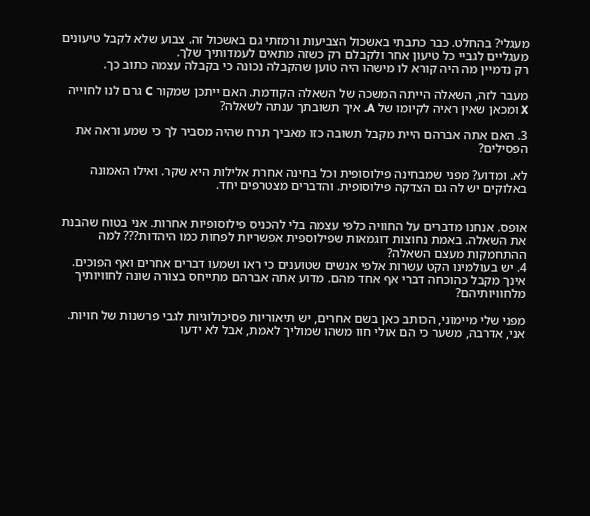מעגלי? בהחלט. כבר כתבתי באשכול הצביעות ורמזתי גם באשכול זה. צבוע שלא לקבל טיעונים מעגליים לגביי כל טיעון אחר ולקבלם רק כשזה מתאים לעמדותיך שלך.
רק נדמיין מה היה קורא לו מישהו היה טוען שהקבלה נכונה כי בקבלה עצמה כתוב כך.

מעבר לזה, השאלה הייתה המשכה של השאלה הקודמת. האם ייתכן שמקור C גרם לנו לחוייה X ומכאן שאין ראיה לקיומו של A. איך תשובתך ענתה לשאלה?

3. האם אתה אברהם היית מקבל תשובה כזו מאביך תרח שהיה מסביר לך כי שמע וראה את הפסילים?

לא. ומדוע? מפני שמבחינה פילוסופית וכל בחינה אחרת אלילות היא שקר. ואילו האמונה באלוקים יש לה גם הצדקה פילוסופית. והדברים מצטרפים יחד.


אופס. אנחנו מדברים על החוויה כלפי עצמה בלי להכניס פילוסופיות אחרות. אני בטוח שהבנת את השאלה. באמת נחוצות דוגמאות שפילוספית אפשריות לפחות כמו היהדות??? למה ההתחמקות מעצם השאלה?
4. יש בעולמינו הקט עשרות אלפי אנשים שטוענים כי ראו ושמעו דברים אחרים ואף הפוכים. אינך מקבל כהוכחה דברי אף אחד מהם. מדוע אתה אברהם מתייחס בצורה שונה לחוויותיך מלחוויותיהם?

מפני שלי מיימוני, הכותב כאן בשם אחרים, יש תיאוריות פסיכולוגיות לגבי פרשנות של חויות. אני, אדרבה, משער כי הם אולי חוו משהו שמוליך לאמת, אבל לא ידעו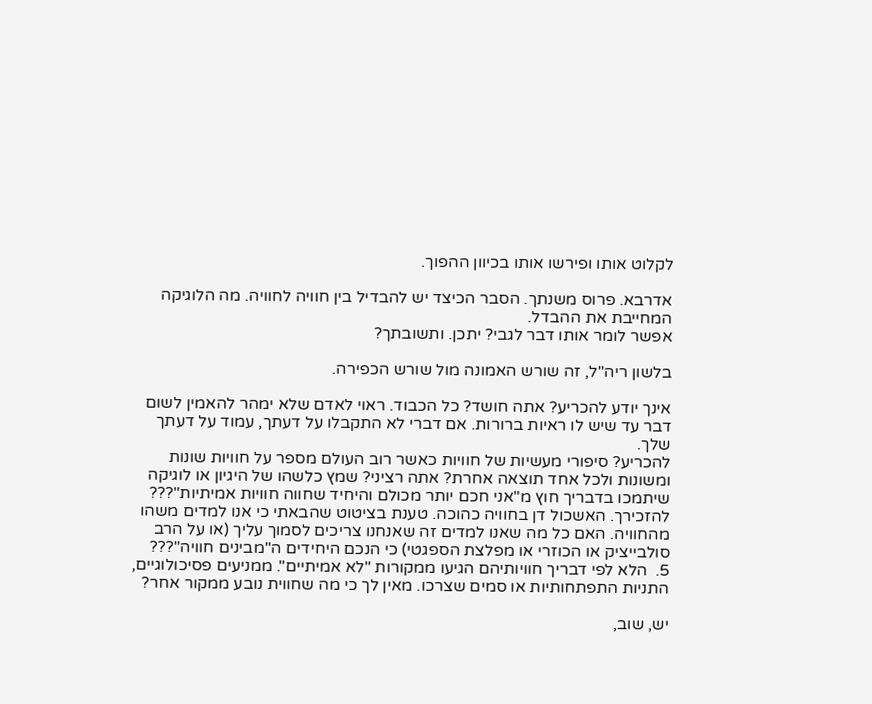לקלוט אותו ופירשו אותו בכיוון ההפוך.

אדרבא. פרוס משנתך. הסבר הכיצד יש להבדיל בין חוויה לחוויה. מה הלוגיקה המחייבת את ההבדל.
אפשר לומר אותו דבר לגבי? יתכן. ותשובתך?

בלשון ריה"ל, זה שורש האמונה מול שורש הכפירה.

אינך יודע להכריע? אתה חושד? כל הכבוד. ראוי לאדם שלא ימהר להאמין לשום דבר עד שיש לו ראיות ברורות. אם דברי לא התקבלו על דעתך, עמוד על דעתך שלך.
להכריע? סיפורי מעשיות של חוויות כאשר רוב העולם מספר על חוויות שונות ומשונות ולכל אחד תוצאה אחרת? אתה רציני? שמץ כלשהו של היגיון או לוגיקה שיתמכו בדבריך חוץ מ"אני חכם יותר מכולם והיחיד שחווה חוויות אמיתיות"??? להזכירך. האשכול דן בחוויה כהוכה. טענת בציטוט שהבאתי כי אנו למדים משהו מהחוויה. האם כל מה שאנו למדים זה שאנחנו צריכים לסמוך עליך (או על הרב סולבייציק או הכוזרי או מפלצת הספגטי) כי הנכם היחידים ה"מבינים חוויה"???
5.  הלא לפי דבריך חוויותיהם הגיעו ממקורות "לא אמיתיים". ממניעים פסיכולוגיים, התניות התפתחותיות או סמים שצרכו. מאין לך כי מה שחווית נובע ממקור אחר?

יש, שוב,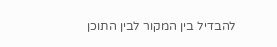להבדיל בין המקור לבין התוכן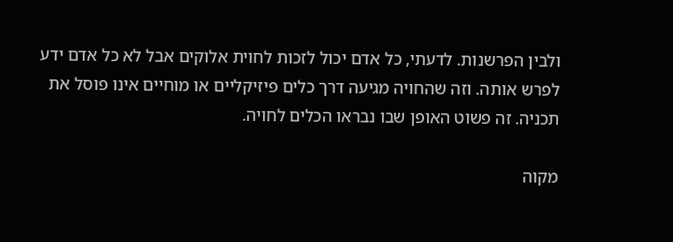ולבין הפרשנות. לדעתי, כל אדם יכול לזכות לחוית אלוקים אבל לא כל אדם ידע לפרש אותה. וזה שהחויה מגיעה דרך כלים פיזיקליים או מוחיים אינו פוסל את תכניה. זה פשוט האופן שבו נבראו הכלים לחויה.

מקוה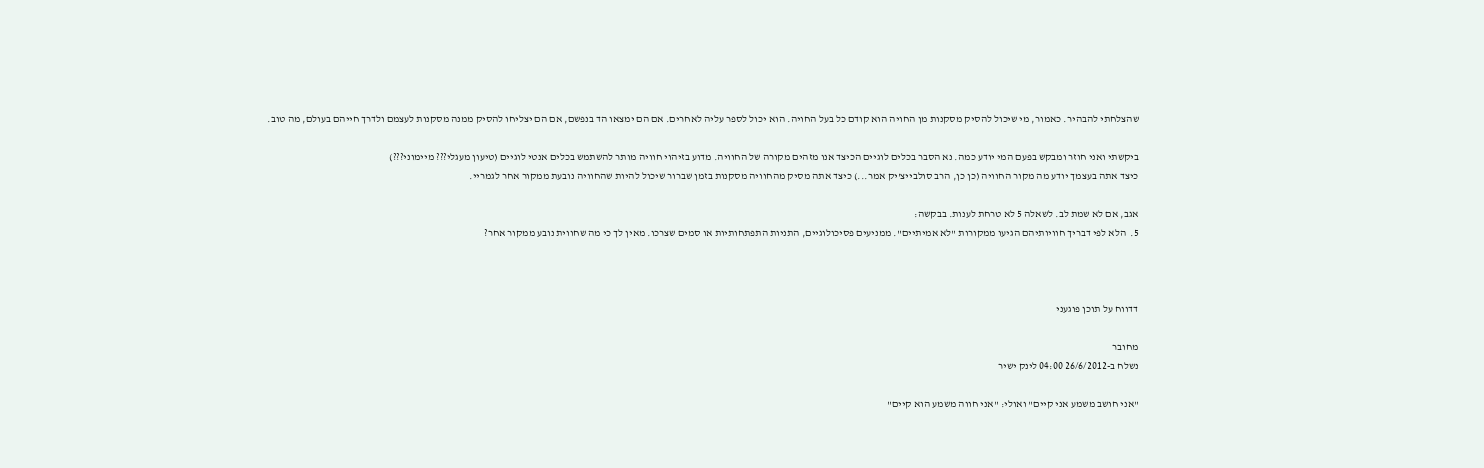שהצלחתי להבהיר. כאמור, מי שיכול להסיק מסקנות מן החויה הוא קודם כל בעל החויה. הוא יכול לספר עליה לאחרים. אם הם ימצאו הד בנפשם, אם הם יצליחו להסיק ממנה מסקנות לעצמם ולדרך חייהם בעולם, מה טוב.

ביקשתי ואני חוזר ומבקש בפעם המי יודע כמה. נא הסבר בכלים לוגיים הכיצד אנו מזהים מקורה של החוויה. מדוע בזיהוי חוויה מותר להשתמש בכלים אנטי לוגיים (טיעון מעגלי??? מיימוני???)
כיצד אתה בעצמך יודע מה מקור החוויה (כן כן, הרב סולבייצ'יק אמר...) כיצד אתה מסיק מהחוויה מסקנות בזמן שברור שיכול להיות שהחוויה נובעת ממקור אחר לגמריי.

אגב, אם לא שמת לב. לשאלה 5 לא טרחת לענות. בבקשה:
5.  הלא לפי דבריך חוויותיהם הגיעו ממקורות "לא אמיתיים". ממניעים פסיכולוגיים, התניות התפתחותיות או סמים שצרכו. מאין לך כי מה שחווית נובע ממקור אחר?



דדווח על תוכן פוגעני

מחובר
נשלח ב-26/6/2012 04:00 לינק ישיר

"אני חושב משמע אני קיים" ואולי: "אני חווה משמע הוא קיים"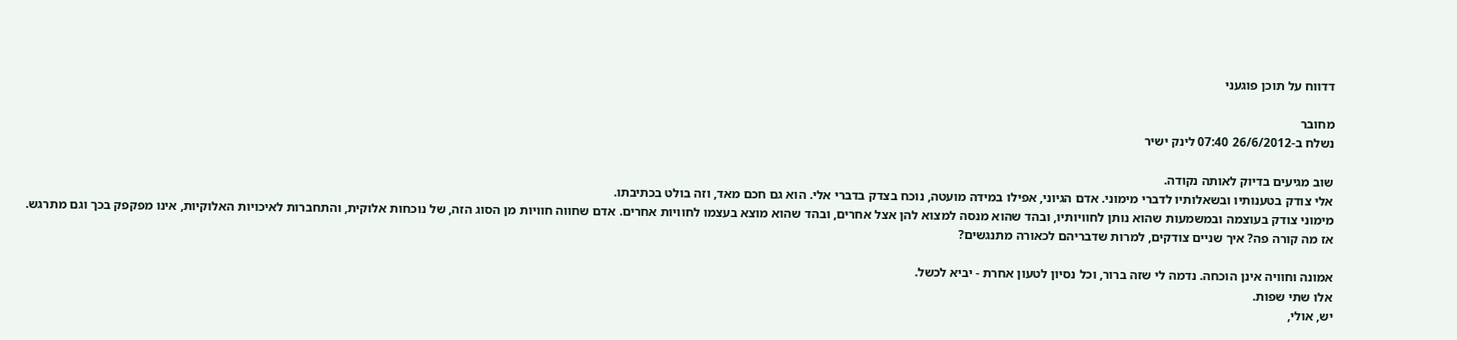דדווח על תוכן פוגעני

מחובר
נשלח ב-26/6/2012 07:40 לינק ישיר

שוב מגיעים בדיוק לאותה נקודה.
אלי צודק בטענותיו ובשאלותיו לדברי מימוני. אדם הגיוני, אפילו במידה מועטה, נוכח בצדק בדברי אלי. הוא גם חכם מאד, וזה בולט בכתיבתו.
מימוני צודק בעוצמה ובמשמעות שהוא נותן לחוויותיו, ובהד שהוא מנסה למצוא להן אצל אחרים, ובהד שהוא מוצא בעצמו לחוויות אחרים. אדם שחווה חוויות מן הסוג הזה, של נוכחות אלוקית, והתחברות לאיכויות האלוקיות, אינו מפקפק בכך וגם מתרגש.
אז מה קורה פה? איך שניים צודקים, למרות שדבריהם לכאורה מתנגשים?

אמונה וחוויה אינן הוכחה. נדמה לי שזה ברור, וכל נסיון לטעון אחרת - יביא לכשל.
אלו שתי שפות.
יש, אולי,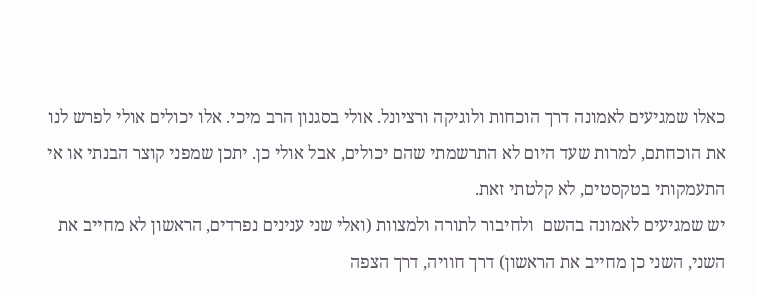כאלו שמגיעים לאמונה דרך הוכחות ולוגיקה ורציונל. אולי בסגנון הרב מיכי. אלו יכולים אולי לפרש לנו את הוכחתם, למרות שעד היום לא התרשמתי שהם יכולים, אבל אולי כן. יתכן שמפני קוצר הבנתי או אי התעמקותי בטקסטים, לא קלטתי זאת.
יש שמגיעים לאמונה בהשם  ולחיבור לתורה ולמצוות (ואלי שני ענינים נפרדים, הראשון לא מחייב את השני, השני כן מחייב את הראשון) דרך חוויה, דרך הצפה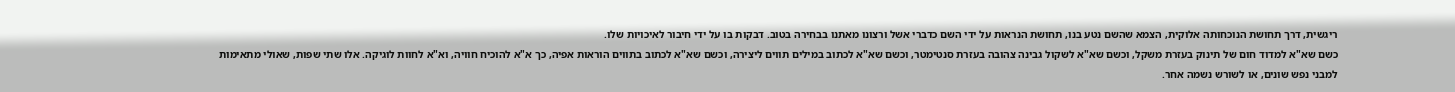ריגשית, דרך תחושת הנוכחותה אלוקית, הצמא שהשם נטע בנו, תחושת הנראות על ידי השם כדברי אשל ורצונו מאתנו בבחירה בטוב. דבקות בו על ידי חיבור לאיכויות שלו.
כשם שא"א למדוד חום של תינוק בעזרת משקל, וכשם שא"א לשקול גבינה צהובה בעזרת סנטימטר, וכשם שא"א לכתוב במילים תווים ליצירה, וכשם שא"א לכתוב בתווים הוראות אפיה, כך א"א להוכיח חוויה, וא"א לחוות לוגיקה. אלו שתי שפות, שאולי מתאימות למבני נפש שונים, או לשורש נשמה אחר.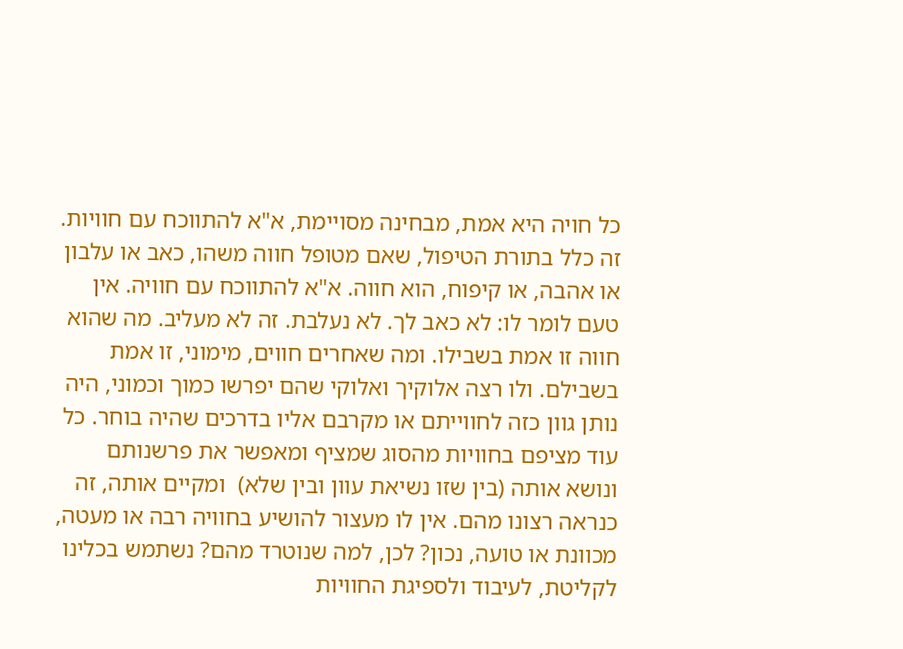כל חויה היא אמת, מבחינה מסויימת, א"א להתווכח עם חוויות. זה כלל בתורת הטיפול, שאם מטופל חווה משהו, כאב או עלבון או אהבה, או קיפוח, הוא חווה. א"א להתווכח עם חוויה. אין טעם לומר לו: לא כאב לך. לא נעלבת. זה לא מעליב. מה שהוא חווה זו אמת בשבילו. ומה שאחרים חווים, מימוני, זו אמת בשבילם. ולו רצה אלוקיך ואלוקי שהם יפרשו כמוך וכמוני, היה נותן גוון כזה לחווייתם או מקרבם אליו בדרכים שהיה בוחר. כל עוד מציפם בחוויות מהסוג שמציף ומאפשר את פרשנותם ונושא אותה (בין שזו נשיאת עוון ובין שלא)  ומקיים אותה, זה כנראה רצונו מהם. אין לו מעצור להושיע בחוויה רבה או מעטה, מכוונת או טועה, נכון? לכן, למה שנוטרד מהם? נשתמש בכלינו לקליטת, לעיבוד ולספיגת החוויות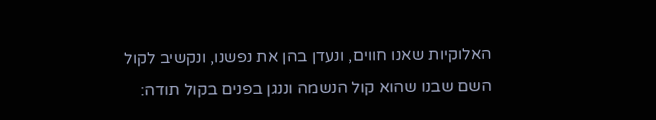האלוקיות שאנו חווים, ונעדן בהן את נפשנו, ונקשיב לקול השם שבנו שהוא קול הנשמה וננגן בפנים בקול תודה: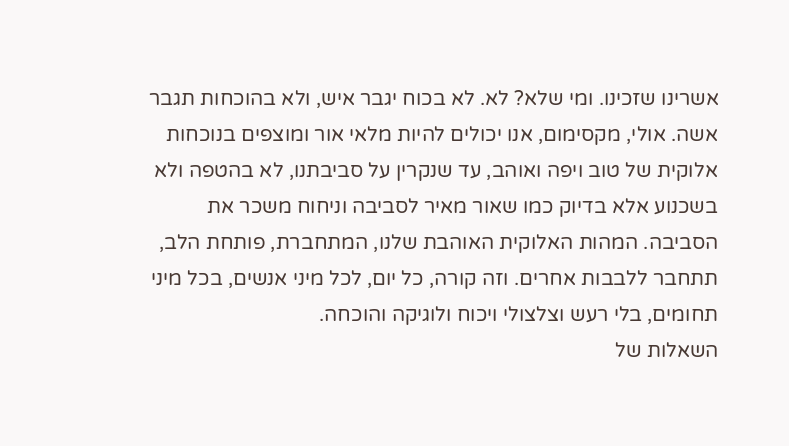אשרינו שזכינו. ומי שלא? לא. לא בכוח יגבר איש, ולא בהוכחות תגבר אשה. אולי, מקסימום, אנו יכולים להיות מלאי אור ומוצפים בנוכחות אלוקית של טוב ויפה ואוהב, עד שנקרין על סביבתנו, לא בהטפה ולא בשכנוע אלא בדיוק כמו שאור מאיר לסביבה וניחוח משכר את הסביבה. המהות האלוקית האוהבת שלנו, המתחברת, פותחת הלב, תתחבר ללבבות אחרים. וזה קורה, כל יום, לכל מיני אנשים, בכל מיני תחומים, בלי רעש וצלצולי ויכוח ולוגיקה והוכחה.
השאלות של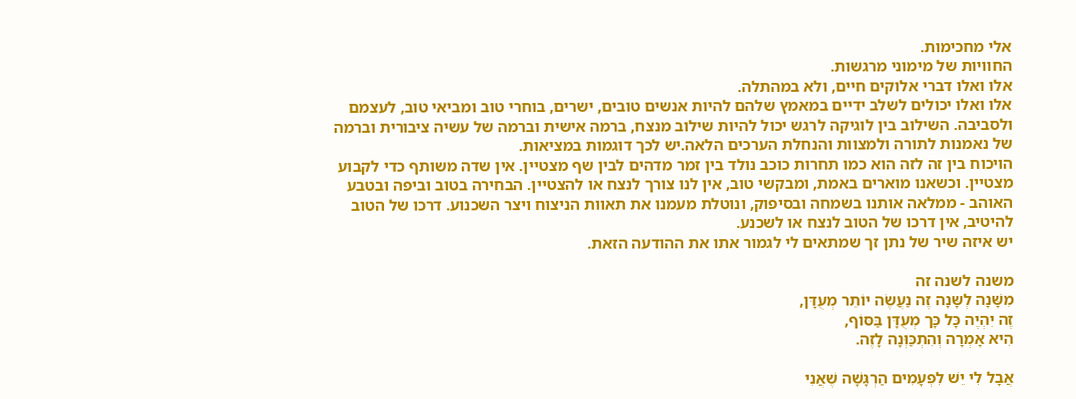אלי מחכימות.
החוויות של מימוני מרגשות.
אלו ואלו דברי אלוקים חיים, ולא במהתלה.
אלו ואלו יכולים לשלב ידיים במאמץ שלהם להיות אנשים טובים, ישרים, בוחרי טוב ומביאי טוב, לעצמם ולסביבה. השילוב בין לוגיקה לרגש יכול להיות שילוב מנצח, ברמה אישית וברמה של עשיה ציבורית וברמה של נאמנות לתורה ולמצוות והנחלת הערכים הלאה.יש לכך דוגמות במציאות.
הויכוח בין זה לזה הוא כמו תחרות כוכב נולד בין זמר מדהים לבין שף מצטיין. אין שדה משותף כדי לקבוע מצטיין. וכשאנו מוארים באמת, ומבקשי טוב, אין לנו צורך לנצח או להצטיין. הבחירה בטוב וביפה ובטבע האוהב - ממלאה אותנו בשמחה ובסיפוק, ונוטלת מעמנו את תאוות הניצוח ויצר השכנוע. דרכו של הטוב להיטיב, אין דרכו של הטוב לנצח או לשכנע.
יש איזה שיר של נתן זך שמתאים לי לגמור אתו את ההודעה הזאת.

משנה לשנה זה
מִשָּׁנָה לְשָּנָה זֶה נַעֲשֶׂה יוֹתֵר מְעֻדָּן,
זֶה יִהְיֶה כָּל כָּך מְעֻדָּן בַּסּוֹף,
הִיא אָמְרָה וְהִתְכַּוְּנָה לָזֶה.

אֲבָל לִי יֵשׁ לִפְעָמִים הַרְגָּשָׁה שֶׁאֲנִי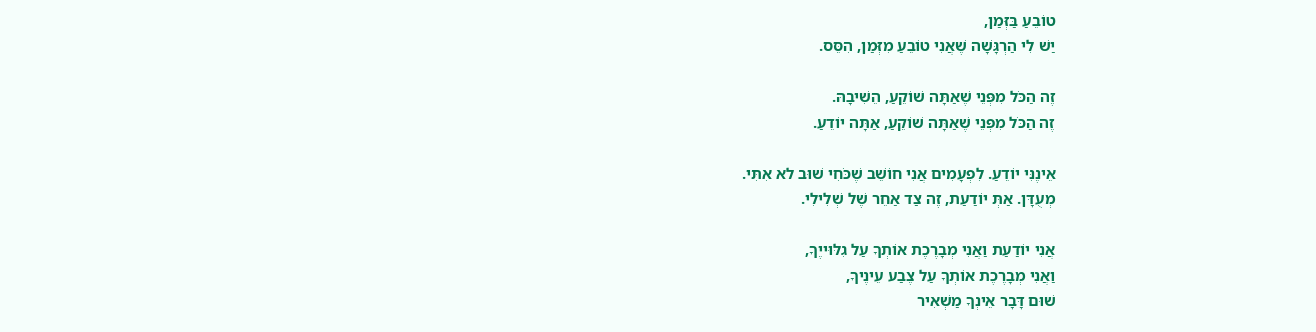טוֹבֵעַ בַּזְּמַן,
יַשׁ לִי הַרְגָּשָׁה שֶׁאֲנִי טוֹבֵעַ מִזְּמַן, הִסֵּס.

זֶה הַכֹּל מִפְּנֵי שֶׁאַתָּה שׁוֹקֵעַ, הֵשִׁיבָהּ.
זֶה הַכֹּל מִפְּנֵי שֶׁאַתָּה שׁוֹקֵעַ, אַתָּה יוֹדֵעַ.

אֵינֶנִּי יוֹדֵעַ. לִפְעָמִים אֲנִי חוֹשֵׁב שֶׁכֹּחִי שׁוּב לא אִתִּי.
מְעֻדָּן. אַתְּ יוֹדַעַת, זֶה צַד אַחֵר שֶׁל שְׁלִילִי.

אֲנִי יוֹדַעַת וַאֲנִי מְבָרֶכֶת אוֹתְךָ עַל גִלּוּייֶךָ,
וַאֲנִי מְבָרֶכֶת אוֹתְךָ עַל צֶבַע עֵינֶיךָ,
שׁוּם דָּבָר אֵינְךָ מַשְׁאִיר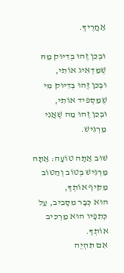אַחֲרֶיךָ.

וּבְכֵן זֶהוּ בְּדִיּוּק מַהּ שֶׁמַּדְאִיג אוֹתִי,
וּבְכֵן זֶהוּ בְּדִיּוּק מִי שֶׁמַּסְפּיד אוֹתִי,
וּבְכֵן זֶהוּ מַה שֶׁאֲנִי מַרְגִּישׁ.

שׁוּב אַתָּה טוֹעָה: אַתָּה מַרְגִּישׁ בְּטוֹב וְהַטּוֹב מַקִּיף אוֹתְךָ,
הוּא כְּבָר מִסָּבִיב, עַל כְּתֵפָיו הוּא מַרְכִּיב אוֹתְךָ.
אִם תִּהְיֶה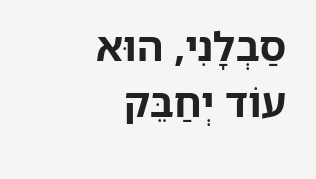סַבְלָנִי, הוּא עוֹד יְחַבֵּק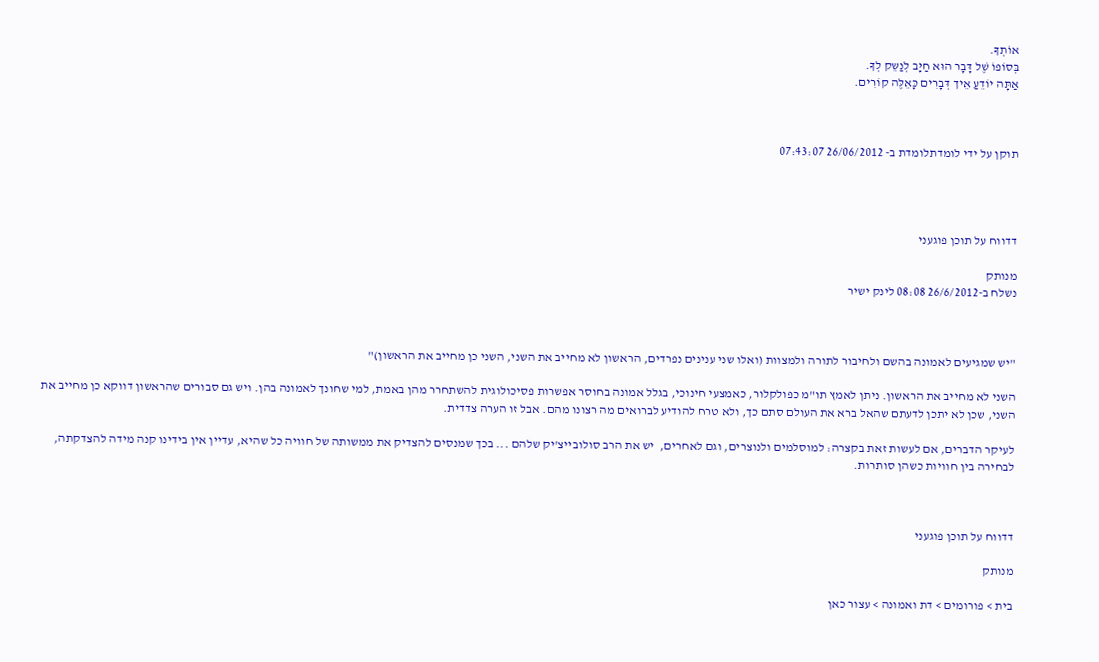אוֹתְךָ.
בְּסוֹפוֹ שֶׁל דָּבָר הוּא חַיָּב לְנַשֵּק לְךָ.
אַתָּה יוֹדֵעַ אֵיך דְּבָרִים כָּאֵלֶּה קוֹרִים.



תוקן על ידי לומדתלומדת ב- 26/06/2012 07:43:07




דדווח על תוכן פוגעני

מנותק
נשלח ב-26/6/2012 08:08 לינק ישיר



"יש שמגיעים לאמונה בהשם ולחיבור לתורה ולמצוות (ואלו שני ענינים נפרדים, הראשון לא מחייב את השני, השני כן מחייב את הראשון)"

השני לא מחייב את הראשון. ניתן לאמץ תו"מ כפולקלור, כאמצעי חינוכי, בגלל אמונה בחוסר אפשרות פסיכולוגית להשתחרר מהן באמת, למי שחונך לאמונה בהן. ויש גם סבורים שהראשון דווקא כן מחייב את השני, שכן לא יתכן לדעתם שהאל ברא את העולם סתם כך, ולא טרח להודיע לברואים מה רצונו מהם. אבל זו הערה צדדית.

לעיקר הדברים, אם לעשות זאת בקצרה: למוסלמים ולנוצרים, וגם לאחרים,  יש את הרב סולובייצ'יק שלהם ... בכך שמנסים להצדיק את ממשותה של חוויה כל שהיא, עדיין אין בידינו קנה מידה להצדקתה, לבחירה בין חוויות כשהן סותרות.



דדווח על תוכן פוגעני

מנותק

בית > פורומים > דת ואמונה > עצור כאן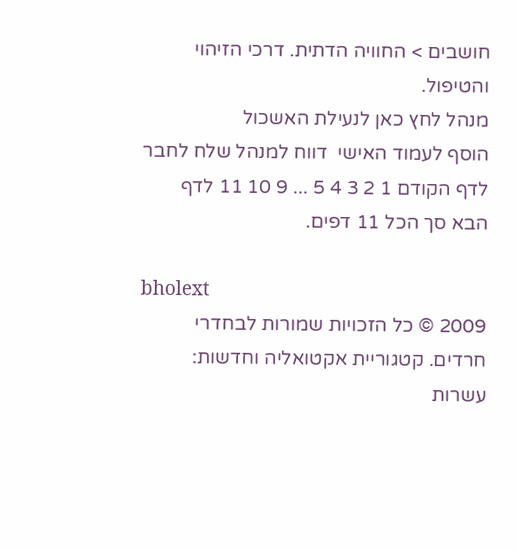חושבים > החוויה הדתית. דרכי הזיהוי והטיפול.
מנהל לחץ כאן לנעילת האשכול
הוסף לעמוד האישי  דווח למנהל שלח לחבר
לדף הקודם 1 2 3 4 5 ... 9 10 11 לדף הבא סך הכל 11 דפים.

bholext
2009 © כל הזכויות שמורות לבחדרי חרדים. קטגוריית אקטואליה וחדשות: עשרות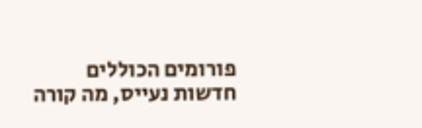פורומים הכוללים חדשות נעייס, מה קורה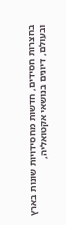בחצרות חסידים, חדשות מחסידויות שונות בארץ ובעולם, דיונים בנושאי אקטואליה,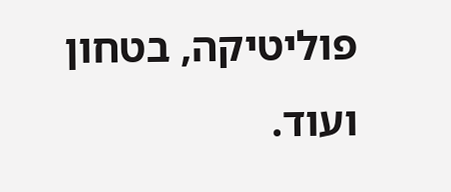פוליטיקה, בטחון ועוד.